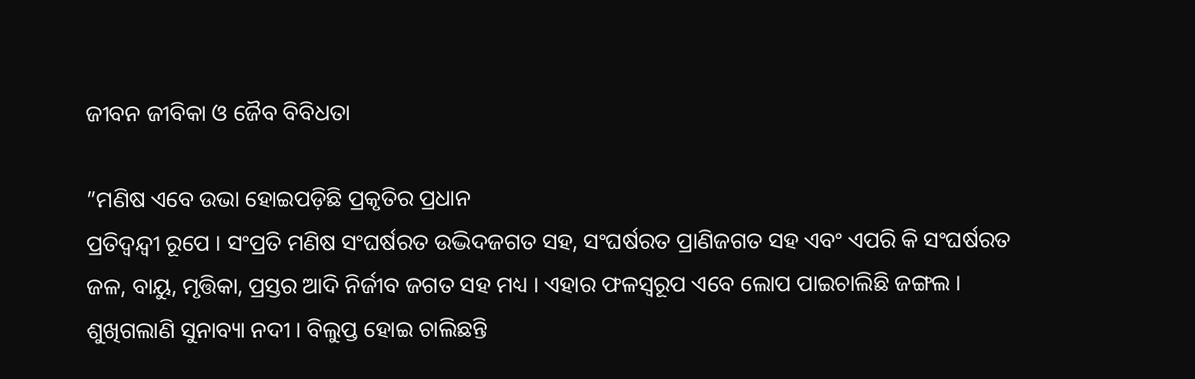ଜୀବନ ଜୀବିକା ଓ ଜୈବ ବିବିଧତା

”ମଣିଷ ଏବେ ଉଭା ହୋଇପଡ଼ିଛି ପ୍ରକୃତିର ପ୍ରଧାନ
ପ୍ରତିଦ୍ୱନ୍ଦ୍ୱୀ ରୂପେ । ସଂପ୍ରତି ମଣିଷ ସଂଘର୍ଷରତ ଉଦ୍ଭିଦଜଗତ ସହ, ସଂଘର୍ଷରତ ପ୍ରାଣିଜଗତ ସହ ଏବଂ ଏପରି କି ସଂଘର୍ଷରତ ଜଳ, ବାୟୁ, ମୃତ୍ତିକା, ପ୍ରସ୍ତର ଆଦି ନିର୍ଜୀବ ଜଗତ ସହ ମଧ୍ୟ । ଏହାର ଫଳସ୍ବରୂପ ଏବେ ଲୋପ ପାଇଚାଲିଛି ଜଙ୍ଗଲ । ଶୁଖିଗଲାଣି ସୁନାବ୍ୟା ନଦୀ । ବିଲୁପ୍ତ ହୋଇ ଚାଲିଛନ୍ତି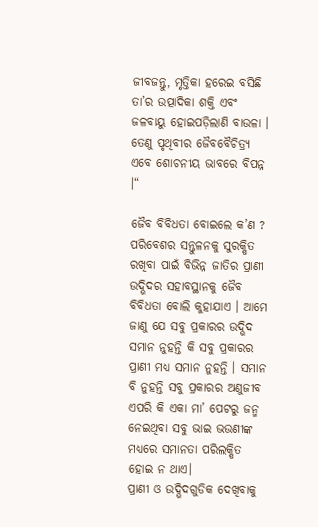ଜୀବଜନ୍ତୁ, ମୃତ୍ତିକା ହରେଇ ବସିଛି ତା’ର ଉତ୍ପାଦିକା ଶକ୍ତି ଏବଂ ଜଳବାୟୁ ହୋଇପଡ଼ିଲାଣି ବାଉଳା । ତେଣୁ ପୃଥିବୀର ଜୈବବୈଚିତ୍ର୍ୟ ଏବେ ଶୋଚନୀୟ ଭାବରେ ବିପନ୍ନ ।“

ଜୈବ ବିବିଧତା ବୋଇଲେ କ’ଣ ? ପରିବେଶର ସନ୍ତୁଳନକୁ ସୁରକ୍ଷିତ ରଖିବା ପାଇଁ ବିଭିନ୍ନ ଜାତିର ପ୍ରାଣୀ ଉଦ୍ଭିଦର ସହାବସ୍ଥାନକୁ ଜୈବ ବିବିଧତା ବୋଲି କୁହାଯାଏ । ଆମେ ଜାଣୁ ଯେ ସବୁ ପ୍ରକାରର ଉଦ୍ଭିଦ ସମାନ ନୁହନ୍ତି କି ସବୁ ପ୍ରକାରର ପ୍ରାଣୀ ମଧ୍ୟ ସମାନ ନୁହନ୍ତି । ସମାନ ବି ନୁହନ୍ତି ସବୁ ପ୍ରକାରର ଅଣୁଜୀବ ଏପରି କି ଏକା ମା’ ପେଟରୁ ଜନ୍ମ ନେଇଥିବା ସବୁ ଭାଇ ଭଉଣୀଙ୍କ ମଧ୍ୟରେ ସମାନତା ପରିଲକ୍ଷିତ ହୋଇ ନ ଥାଏ।
ପ୍ରାଣୀ ଓ ଉଦ୍ଭିଦଗୁଡିକ ଦେଖିବାକୁ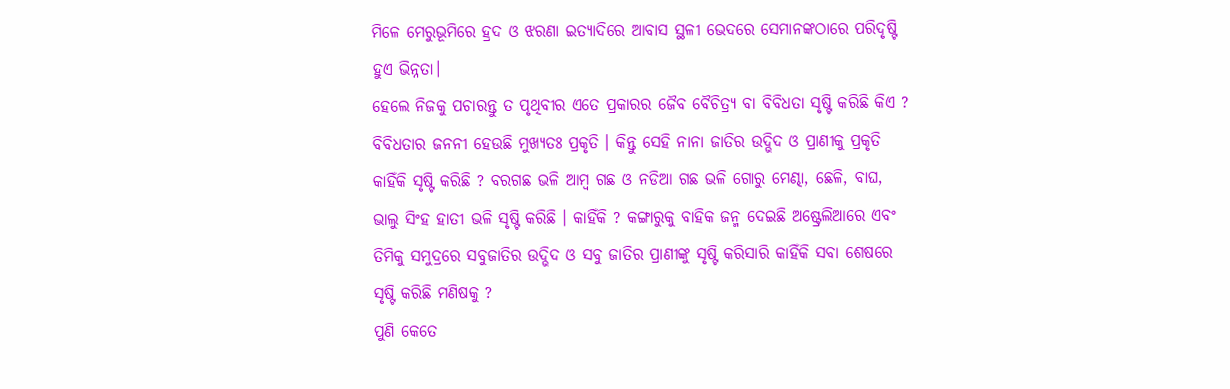ମିଳେ ମେରୁଭୂମିରେ ହ୍ରଦ ଓ ଝରଣା ଇତ୍ୟାଦିରେ ଆବାସ ସ୍ଥଳୀ ଭେଦରେ ସେମାନଙ୍କଠାରେ ପରିଦୃଷ୍ଟି ହୁଏ ଭିନ୍ନତା।
ହେଲେ ନିଜକୁ ପଚାରନ୍ତୁ ତ ପୃଥିବୀର ଏତେ ପ୍ରକାରର ଜୈବ ବୈଚିତ୍ର୍ୟ ବା ବିବିଧତା ସୃଷ୍ଟି କରିଛି କିଏ ? ବିବିଧତାର ଜନନୀ ହେଉଛି ମୁଖ୍ୟତଃ ପ୍ରକୃତି । କିନ୍ତୁ ସେହି ନାନା ଜାତିର ଉଦ୍ଭିଦ ଓ ପ୍ରାଣୀକୁ ପ୍ରକୃତି କାହିଁକି ସୃଷ୍ଟି କରିଛି ? ବରଗଛ ଭଳି ଆମ୍ବ ଗଛ ଓ ନଡିଆ ଗଛ ଭଳି ଗୋରୁ ମେଣ୍ଢା, ଛେଳି, ବାଘ, ଭାଲୁ ସିଂହ ହାତୀ ଭଳି ସୃଷ୍ଟି କରିଛି । କାହିଁକି ? କଙ୍ଗାରୁକୁ ବାହିକ ଜନ୍ମ ଦେଇଛି ଅଷ୍ଟ୍ରେଲିଆରେ ଏବଂ ତିମିକୁ ସମୁଦ୍ରରେ ସବୁଜାତିର ଉଦ୍ଭିଦ ଓ ସବୁ ଜାତିର ପ୍ରାଣୀଙ୍କୁ ସୃଷ୍ଟି କରିସାରି କାହିଁକି ସବା ଶେଷରେ ସୃଷ୍ଟି କରିଛି ମଣିଷକୁ ?
ପୁଣି କେତେ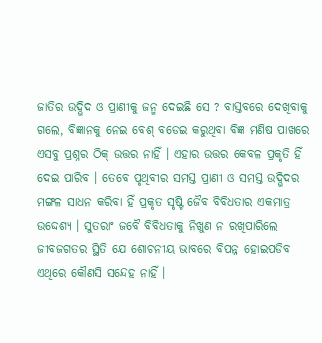ଜାତିର ଉଦ୍ଭିଦ ଓ ପ୍ରାଣୀକୁ ଜନ୍ମ ଦେଇଛି ସେ ? ବାସ୍ତବରେ ଦେଖିବାକୁ ଗଲେ, ବିଜ୍ଞାନକୁ ନେଇ ବେଶ୍‌ ବଡେଇ କରୁଥିବା ବିଜ୍ଞ ମଣିଷ ପାଖରେ ଏସବୁ ପ୍ରଶ୍ନର ଠିକ୍‌ ଉତ୍ତର ନାହିଁ । ଏହାର ଉତ୍ତର କେବଳ ପ୍ରକୃତି ହିଁ ଦେଇ ପାରିବ । ତେବେ ପୃଥିବୀର ସମସ୍ତ ପ୍ରାଣୀ ଓ ସମସ୍ତ ଉଦ୍ଭିଦର ମଙ୍ଗଳ ସାଧନ କରିବା ହିଁ ପ୍ରକୃତ ସୃଷ୍ଟି ଜୈବ ବିବିଧତାର ଏକମାତ୍ର ଉଦ୍ଦେଶ୍ୟ । ସୁତରାଂ ଜବୈ ବିବିଧତାକୁ ନିଖୁଣ ନ ରଖିପାରିଲେ ଜୀବଜଗତର ସ୍ଥିତି ଯେ ଶୋଚନୀୟ ଭାବରେ ବିପନ୍ନ ହୋଇପଡିବ ଏଥିରେ କୌଣସି ସନ୍ଦେହ ନାହିଁ ।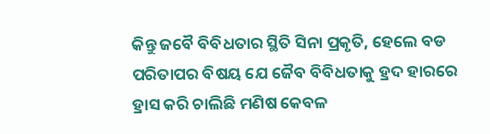କିନ୍ତୁ ଜବୈ ବିବିଧତାର ସ୍ଥିତି ସିନା ପ୍ରକୃତି, ହେଲେ ବଡ ପରିତାପର ବିଷୟ ଯେ ଜୈବ ବିବିଧତାକୁ ହ୍ରଦ ହାରରେ ହ୍ରାସ କରି ଚାଲିଛି ମଣିଷ କେବଳ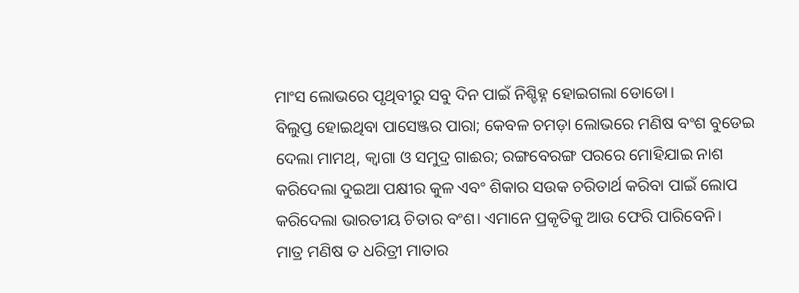ମାଂସ ଲୋଭରେ ପୃଥିବୀରୁ ସବୁ ଦିନ ପାଇଁ ନିଶ୍ଚିହ୍ନ ହୋଇଗଲା ଡୋଡୋ।
ବିଲୁପ୍ତ ହୋଇଥିବା ପାସେଞ୍ଜର ପାରା; କେବଳ ଚମଡ଼ା ଲୋଭରେ ମଣିଷ ବଂଶ ବୁଡେଇ ଦେଲା ମାମଥ୍‌, କ୍ୱାଗା ଓ ସମୁଦ୍ର ଗାଈର; ରଙ୍ଗବେରଙ୍ଗ ପରରେ ମୋହିଯାଇ ନାଶ କରିଦେଲା ଦୁଇଆ ପକ୍ଷୀର କୁଳ ଏବଂ ଶିକାର ସଉକ ଚରିତାର୍ଥ କରିବା ପାଇଁ ଲୋପ କରିଦେଲା ଭାରତୀୟ ଚିତାର ବଂଶ। ଏମାନେ ପ୍ରକୃତିକୁ ଆଉ ଫେରି ପାରିବେନି।
ମାତ୍ର ମଣିଷ ତ ଧରିତ୍ରୀ ମାତାର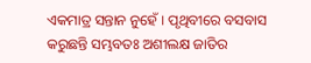ଏକମାତ୍ର ସନ୍ତାନ ନୁହେଁ। ପୃଥିବୀରେ ବସବାସ କରୁଛନ୍ତି ସମ୍ଭବତଃ ଅଶୀଲକ୍ଷ ଜାତିର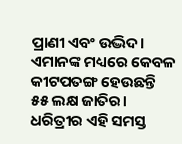ପ୍ରାଣୀ ଏବଂ ଉଦ୍ଭିଦ। ଏମାନଙ୍କ ମଧ୍ୟରେ କେବଳ କୀଟପତଙ୍ଗ ହେଉଛନ୍ତି ୫୫ ଲକ୍ଷ ଜାତିର। ଧରିତ୍ରୀର ଏହି ସମସ୍ତ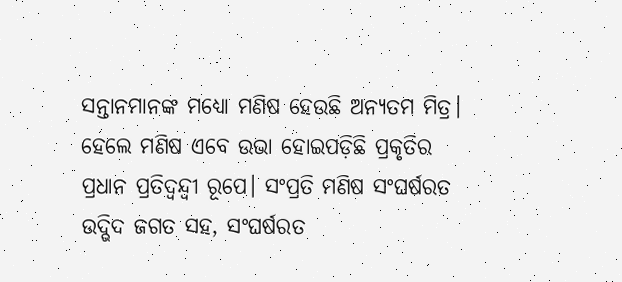ସନ୍ତାନମାନଙ୍କ ମଧ୍ୟୋ ମଣିଷ ହେଉଛି ଅନ୍ୟତମ ମିତ୍ର।
ହେଲେ ମଣିଷ ଏବେ ଉଭା ହୋଇପଡ଼ିଛି ପ୍ରକୃତିର ପ୍ରଧାନ ପ୍ରତିଦ୍ୱନ୍ଦ୍ୱୀ ରୂପେ। ସଂପ୍ରତି ମଣିଷ ସଂଘର୍ଷରତ ଉଦ୍ଭିଦ ଜଗତ ସହ, ସଂଘର୍ଷରତ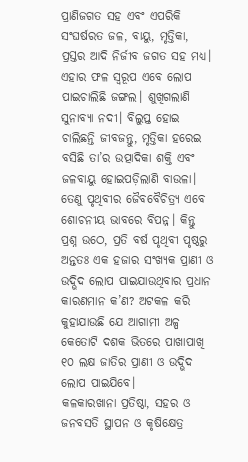ପ୍ରାଣିଜଗତ ସହ ଏବଂ ଏପରିକି ସଂଘର୍ଷରତ ଜଳ, ବାୟୁ, ମୃତ୍ତିକା, ପ୍ରସ୍ତର ଆଦି ନିର୍ଜୀବ ଜଗତ ସହ ମଧ୍ୟ। ଏହାର ଫଳ ସ୍ବରୂପ ଏବେ ଲୋପ ପାଇଚାଲିଛି ଜଙ୍ଗଲ। ଶୁଖିଗଲାଣି ସୁନାବ୍ୟା ନଦୀ। ବିଲୁପ୍ତ ହୋଇ ଚାଲିଛନ୍ତି ଜୀବଜନ୍ତୁ, ମୃତ୍ତିକା ହରେଇ ବସିଛି ତା’ର ଉତ୍ପାଦିକା ଶକ୍ତି ଏବଂ ଜଳବାୟୁ ହୋଇପଡ଼ିଲାଣି ବାଉଳା। ତେଣୁ ପୃଥିବୀର ଜୈବବୈଚିତ୍ର୍ୟ ଏବେ ଶୋଚନୀୟ ଭାବରେ ବିପନ୍ନ। କିନ୍ତୁ ପ୍ରଶ୍ନ ଉଠେ, ପ୍ରତି ବର୍ଷ ପୃଥିବୀ ପୃଷ୍ଠରୁ ଅନ୍ତତଃ ଏକ ହଜାର ସଂଖ୍ୟକ ପ୍ରାଣୀ ଓ ଉଦ୍ଭିଦ ଲୋପ ପାଇଯାଉଥିବାର ପ୍ରଧାନ କାରଣମାନ କ’ଣ? ଅଟକଳ କରି କୁହାଯାଉଛି ଯେ ଆଗାମୀ ଅଳ୍ପ କେତୋଟି ଦଶକ ଭିତରେ ପାଖାପାଖି ୧୦ ଲକ୍ଷ ଜାତିର ପ୍ରାଣୀ ଓ ଉଦ୍ଭିଦ ଲୋପ ପାଇଯିବେ।
କଳକାରଖାନା ପ୍ରତିଷ୍ଠା, ସହର ଓ ଜନବସତି ସ୍ଥାପନ ଓ କୃଷିକ୍ଷେତ୍ର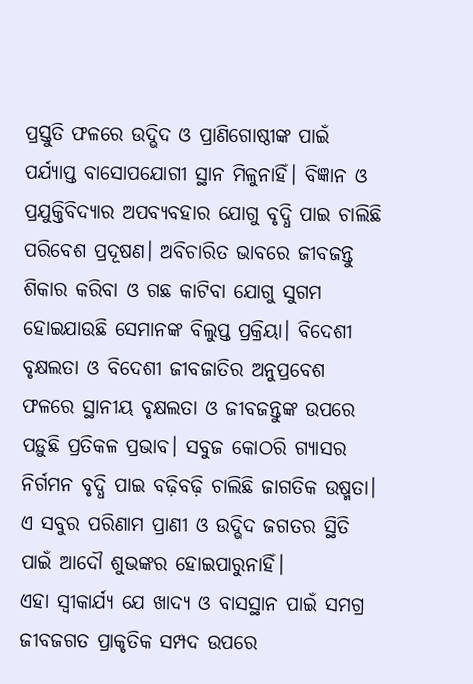ପ୍ରସ୍ତୁତି ଫଳରେ ଉଦ୍ଭିଦ ଓ ପ୍ରାଣିଗୋଷ୍ଠୀଙ୍କ ପାଇଁ ପର୍ଯ୍ୟାପ୍ତ ବାସୋପଯୋଗୀ ସ୍ଥାନ ମିଳୁନାହିଁ। ବିଜ୍ଞାନ ଓ ପ୍ରଯୁକ୍ତିବିଦ୍ୟାର ଅପବ୍ୟବହାର ଯୋଗୁ ବୃଦ୍ଧି ପାଇ ଚାଲିଛି ପରିବେଶ ପ୍ରଦୂଷଣ। ଅବିଚାରିତ ଭାବରେ ଜୀବଜନ୍ତୁ ଶିକାର କରିବା ଓ ଗଛ କାଟିବା ଯୋଗୁ ସୁଗମ ହୋଇଯାଉଛି ସେମାନଙ୍କ ବିଲୁପ୍ତ ପ୍ରକ୍ରିୟା। ବିଦେଶୀ ବୃକ୍ଷଲତା ଓ ବିଦେଶୀ ଜୀବଜାତିର ଅନୁପ୍ରବେଶ ଫଳରେ ସ୍ଥାନୀୟ ବୃକ୍ଷଲତା ଓ ଜୀବଜନ୍ତୁଙ୍କ ଉପରେ ପଡ଼ୁଛି ପ୍ରତିକଳ ପ୍ରଭାବ। ସବୁଜ କୋଠରି ଗ୍ୟାସର ନିର୍ଗମନ ବୃଦ୍ଧି ପାଇ ବଢ଼ିବଢ଼ି ଚାଲିଛି ଜାଗତିକ ଉଷ୍ମତା। ଏ ସବୁର ପରିଣାମ ପ୍ରାଣୀ ଓ ଉଦ୍ଭିଦ ଜଗତର ସ୍ଥିତି ପାଇଁ ଆଦୌ ଶୁଭଙ୍କର ହୋଇପାରୁନାହିଁ।
ଏହା ସ୍ବୀକାର୍ଯ୍ୟ ଯେ ଖାଦ୍ୟ ଓ ବାସସ୍ଥାନ ପାଇଁ ସମଗ୍ର ଜୀବଜଗତ ପ୍ରାକୃତିକ ସମ୍ପଦ ଉପରେ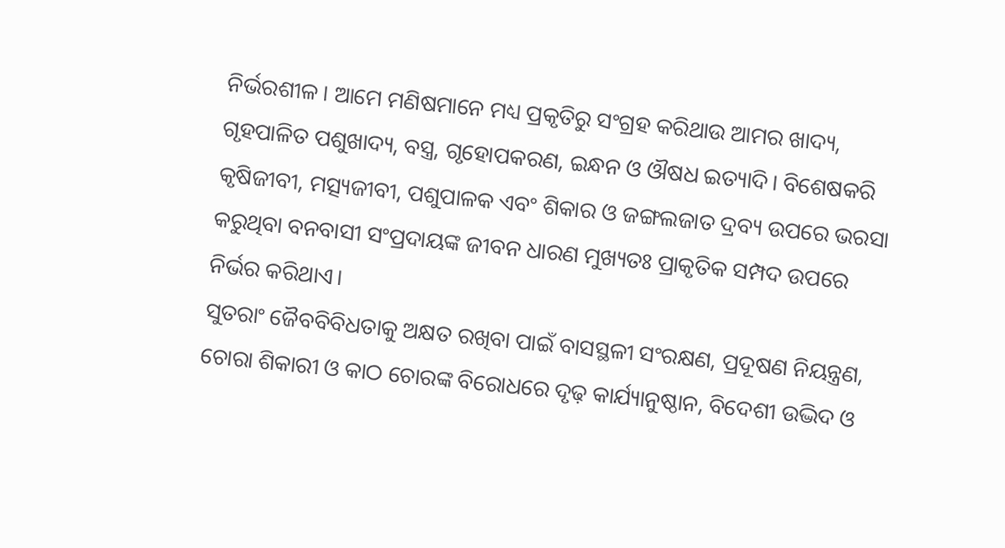ନିର୍ଭରଶୀଳ। ଆମେ ମଣିଷମାନେ ମଧ୍ୟ ପ୍ରକୃତିରୁ ସଂଗ୍ରହ କରିଥାଉ ଆମର ଖାଦ୍ୟ, ଗୃହପାଳିତ ପଶୁଖାଦ୍ୟ, ବସ୍ତ୍ର, ଗୃହୋପକରଣ, ଇନ୍ଧନ ଓ ଔଷଧ ଇତ୍ୟାଦି। ବିଶେଷକରି କୃଷିଜୀବୀ, ମତ୍ସ୍ୟଜୀବୀ, ପଶୁପାଳକ ଏବଂ ଶିକାର ଓ ଜଙ୍ଗଲଜାତ ଦ୍ରବ୍ୟ ଉପରେ ଭରସା କରୁଥିବା ବନବାସୀ ସଂପ୍ରଦାୟଙ୍କ ଜୀବନ ଧାରଣ ମୁଖ୍ୟତଃ ପ୍ରାକୃତିକ ସମ୍ପଦ ଉପରେ ନିର୍ଭର କରିଥାଏ।
ସୁତରାଂ ଜୈବବିବିଧତାକୁ ଅକ୍ଷତ ରଖିବା ପାଇଁ ବାସସ୍ଥଳୀ ସଂରକ୍ଷଣ, ପ୍ରଦୂଷଣ ନିୟନ୍ତ୍ରଣ, ଚୋରା ଶିକାରୀ ଓ କାଠ ଚୋରଙ୍କ ବିରୋଧରେ ଦୃଢ଼ କାର୍ଯ୍ୟାନୁଷ୍ଠାନ, ବିଦେଶୀ ଉଦ୍ଭିଦ ଓ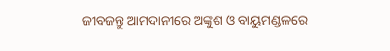ଜୀବଜନ୍ତୁ ଆମଦାନୀରେ ଅଙ୍କୁଶ ଓ ବାୟୁମଣ୍ଡଳରେ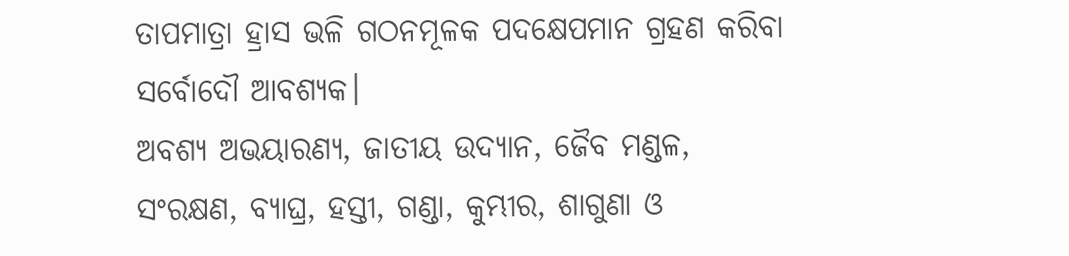ତାପମାତ୍ରା ହ୍ରାସ ଭଳି ଗଠନମୂଳକ ପଦକ୍ଷେପମାନ ଗ୍ରହଣ କରିବା ସର୍ବୋଦୌ ଆବଶ୍ୟକ।
ଅବଶ୍ୟ ଅଭୟାରଣ୍ୟ, ଜାତୀୟ ଉଦ୍ୟାନ, ଜୈବ ମଣ୍ଡଳ, ସଂରକ୍ଷଣ, ବ୍ୟାଘ୍ର, ହସ୍ତୀ, ଗଣ୍ଡା, କୁମ୍ଭୀର, ଶାଗୁଣା ଓ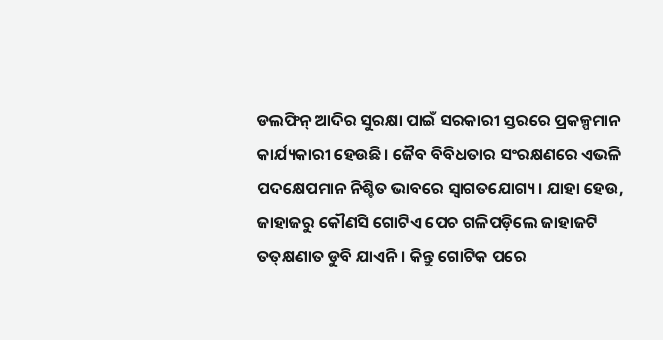ଡଲଫିନ୍‌ ଆଦିର ସୁରକ୍ଷା ପାଇଁ ସରକାରୀ ସ୍ତରରେ ପ୍ରକଳ୍ପମାନ କାର୍ଯ୍ୟକାରୀ ହେଉଛି। ଜୈବ ବିବିଧତାର ସଂରକ୍ଷଣରେ ଏଭଳି ପଦକ୍ଷେପମାନ ନିଶ୍ଚିତ ଭାବରେ ସ୍ବାଗତଯୋଗ୍ୟ। ଯାହା ହେଉ, ଜାହାଜରୁ କୌଣସି ଗୋଟିଏ ପେଚ ଗଳିପଡ଼ିଲେ ଜାହାଜଟି ତତ୍‌କ୍ଷଣାତ ଡୁବି ଯାଏନି। କିନ୍ତୁ ଗୋଟିକ ପରେ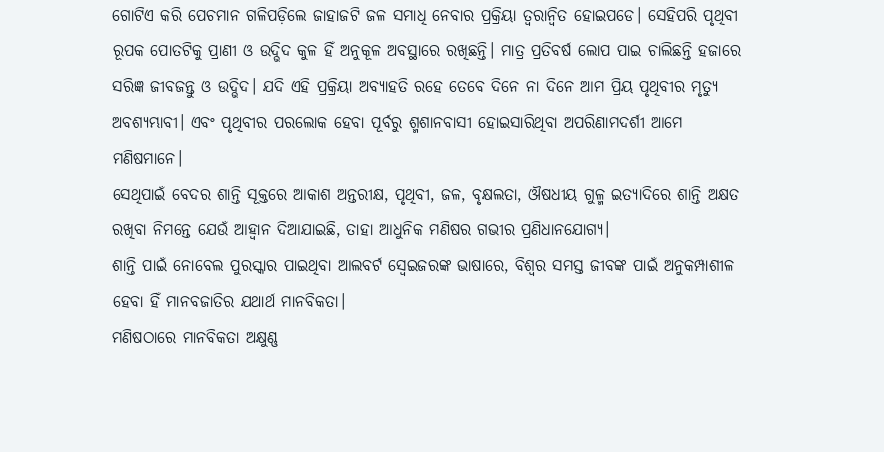ଗୋଟିଏ କରି ପେଚମାନ ଗଳିପଡ଼ିଲେ ଜାହାଜଟି ଜଳ ସମାଧି ନେବାର ପ୍ରକ୍ରିୟା ତ୍ୱରାନ୍ବିତ ହୋଇପଡେ। ସେହିପରି ପୃଥିବୀ ରୂପକ ପୋତଟିକୁ ପ୍ରାଣୀ ଓ ଉଦ୍ଭିଦ କୁଳ ହିଁ ଅନୁକୂଳ ଅବସ୍ଥାରେ ରଖିଛନ୍ତି। ମାତ୍ର ପ୍ରତିବର୍ଷ ଲୋପ ପାଇ ଚାଲିଛନ୍ତି ହଜାରେ ସରିଜ୍ଞ ଜୀବଜନ୍ତୁ ଓ ଉଦ୍ଭିଦ। ଯଦି ଏହି ପ୍ରକ୍ରିୟା ଅବ୍ୟାହତି ରହେ ତେବେ ଦିନେ ନା ଦିନେ ଆମ ପ୍ରିୟ ପୃଥିବୀର ମୃତ୍ୟୁ ଅବଶ୍ୟମ୍ଭାବୀ। ଏବଂ ପୃଥିବୀର ପରଲୋକ ହେବା ପୂର୍ବରୁ ଶ୍ମଶାନବାସୀ ହୋଇସାରିଥିବା ଅପରିଣାମଦର୍ଶୀ ଆମେ ମଣିଷମାନେ।
ସେଥିପାଇଁ ବେଦର ଶାନ୍ତି ସୂକ୍ତରେ ଆକାଶ ଅନ୍ତରୀକ୍ଷ, ପୃଥିବୀ, ଜଳ, ବୃକ୍ଷଲତା, ଔଷଧୀୟ ଗୁଳ୍ମ ଇତ୍ୟାଦିରେ ଶାନ୍ତି ଅକ୍ଷତ ରଖିବା ନିମନ୍ତେ ଯେଉଁ ଆହ୍ବାନ ଦିଆଯାଇଛି, ତାହା ଆଧୁନିକ ମଣିଷର ଗଭୀର ପ୍ରଣିଧାନଯୋଗ୍ୟ।
ଶାନ୍ତି ପାଇଁ ନୋବେଲ ପୁରସ୍କାର ପାଇଥିବା ଆଲବର୍ଟ ସ୍ବେଇଜରଙ୍କ ଭାଷାରେ, ବିଶ୍ୱର ସମସ୍ତ ଜୀବଙ୍କ ପାଇଁ ଅନୁକମ୍ପାଶୀଳ ହେବା ହିଁ ମାନବଜାତିର ଯଥାର୍ଥ ମାନବିକତା।
ମଣିଷଠାରେ ମାନବିକତା ଅକ୍ଷୁଣ୍ଣ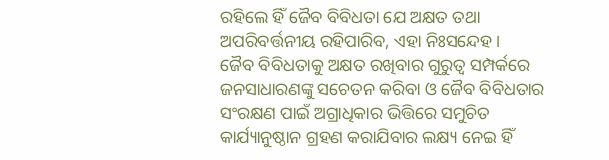ରହିଲେ ହିଁ ଜୈବ ବିବିଧତା ଯେ ଅକ୍ଷତ ତଥା ଅପରିବର୍ତ୍ତନୀୟ ରହିପାରିବ, ଏହା ନିଃସନ୍ଦେହ।
ଜୈବ ବିବିଧତାକୁ ଅକ୍ଷତ ରଖିବାର ଗୁରୁତ୍ୱ ସମ୍ପର୍କରେ ଜନସାଧାରଣଙ୍କୁ ସଚେତନ କରିବା ଓ ଜୈବ ବିବିଧତାର ସଂରକ୍ଷଣ ପାଇଁ ଅଗ୍ରାଧିକାର ଭିତ୍ତିରେ ସମୁଚିତ କାର୍ଯ୍ୟାନୁଷ୍ଠାନ ଗ୍ରହଣ କରାଯିବାର ଲକ୍ଷ୍ୟ ନେଇ ହିଁ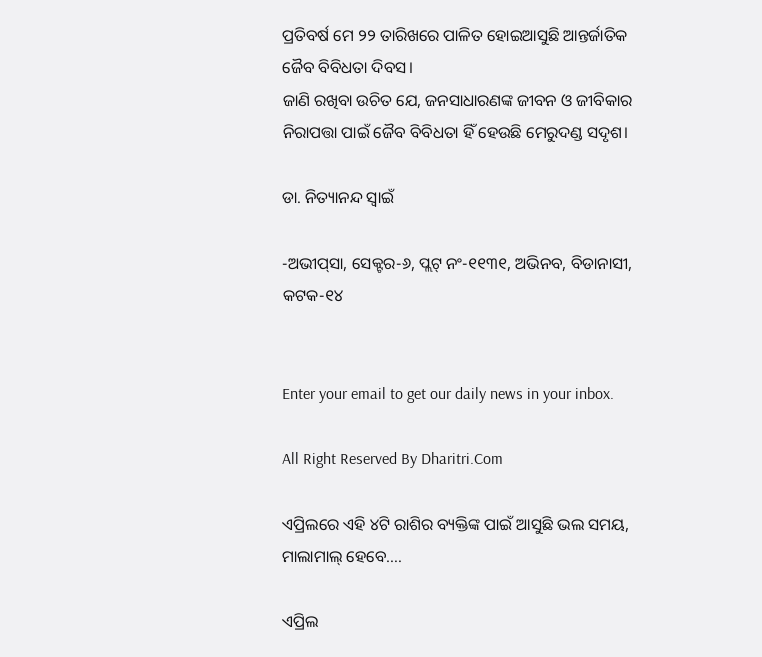ପ୍ରତିବର୍ଷ ମେ ୨୨ ତାରିଖରେ ପାଳିତ ହୋଇଆସୁଛି ଆନ୍ତର୍ଜାତିକ ଜୈବ ବିବିଧତା ଦିବସ।
ଜାଣି ରଖିବା ଉଚିତ ଯେ, ଜନସାଧାରଣଙ୍କ ଜୀବନ ଓ ଜୀବିକାର ନିରାପତ୍ତା ପାଇଁ ଜୈବ ବିବିଧତା ହିଁ ହେଉଛି ମେରୁଦଣ୍ଡ ସଦୃଶ।

ଡା. ନିତ୍ୟାନନ୍ଦ ସ୍ବାଇଁ

-ଅଭୀପ୍‌ସା, ସେକ୍ଟର-୬, ପ୍ଲଟ୍‌ ନଂ-୧୧୩୧, ଅଭିନବ, ବିଡାନାସୀ, କଟକ-୧୪


Enter your email to get our daily news in your inbox.

All Right Reserved By Dharitri.Com

ଏପ୍ରିଲରେ ଏହି ୪ଟି ରାଶିର ବ୍ୟକ୍ତିଙ୍କ ପାଇଁ ଆସୁଛି ଭଲ ସମୟ, ମାଲାମାଲ୍ ହେବେ….

ଏପ୍ରିଲ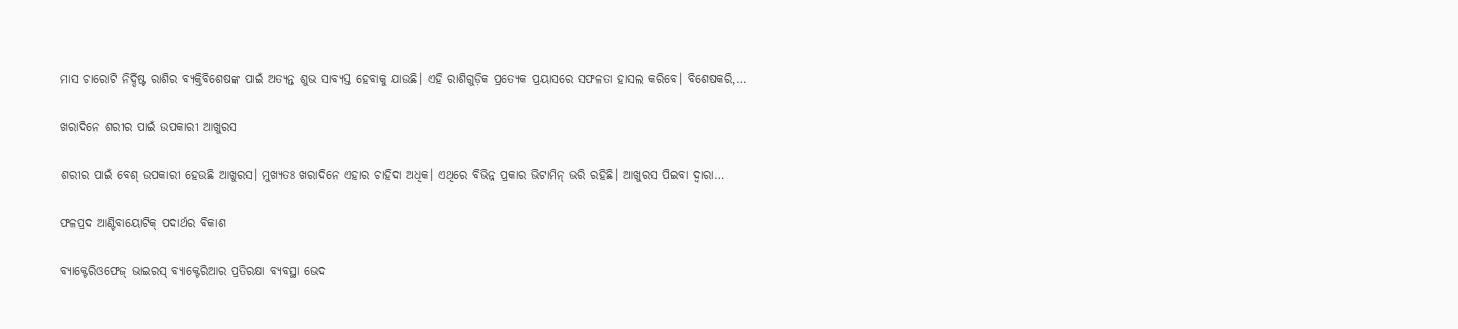ମାସ ଚାରୋଟି ନିର୍ଦ୍ଦିଷ୍ଟ ରାଶିର ବ୍ୟକ୍ତିବିଶେଷଙ୍କ ପାଇଁ ଅତ୍ୟନ୍ତ ଶୁଭ ସାବ୍ୟସ୍ତ ହେବାକୁ ଯାଉଛି। ଏହି ରାଶିଗୁଡ଼ିକ ପ୍ରତ୍ୟେକ ପ୍ରୟାସରେ ସଫଳତା ହାସଲ କରିବେ। ବିଶେଷକରି,…

ଖରାଦିନେ ଶରୀର ପାଇଁ ଉପକାରୀ ଆଖୁରସ

ଶରୀର ପାଇଁ ବେଶ୍‌ ଉପକାରୀ ହେଉଛି ଆଖୁରସ। ମୁଖ୍ୟତଃ ଖରାଦିନେ ଏହାର ଚାହିଦା ଅଧିକ। ଏଥିରେ ବିଭିନ୍ନ ପ୍ରକାର ଭିଟାମିନ୍‌ ଭରି ରହିଛି। ଆଖୁରସ ପିଇବା ଦ୍ୱାରା…

ଫଳପ୍ରଦ ଆଣ୍ଟିବାୟୋଟିକ୍‌ ପଦାର୍ଥର ବିକାଶ

ବ୍ୟାକ୍ଟେରିଓଫେଜ୍‌ ଭାଇରସ୍‌ ବ୍ୟାକ୍ଟେରିଆର ପ୍ରତିରକ୍ଷା ବ୍ୟବସ୍ଥା ଭେଦ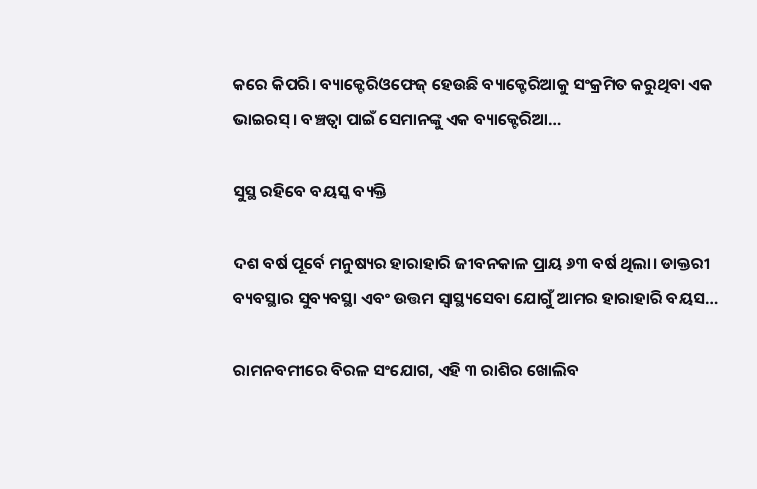କରେ କିପରି। ବ୍ୟାକ୍ଟେରିଓଫେଜ୍‌ ହେଉଛି ବ୍ୟାକ୍ଟେରିଆକୁ ସଂକ୍ରମିତ କରୁଥିବା ଏକ ଭାଇରସ୍‌। ବଞ୍ଚତ୍ବା ପାଇଁ ସେମାନଙ୍କୁ ଏକ ବ୍ୟାକ୍ଟେରିଆ…

ସୁସ୍ଥ ରହିବେ ବୟସ୍କ ବ୍ୟକ୍ତି

ଦଶ ବର୍ଷ ପୂର୍ବେ ମନୁଷ୍ୟର ହାରାହାରି ଜୀବନକାଳ ପ୍ରାୟ ୬୩ ବର୍ଷ ଥିଲା। ଡାକ୍ତରୀ ବ୍ୟବସ୍ଥାର ସୁବ୍ୟବସ୍ଥା ଏବଂ ଉତ୍ତମ ସ୍ବାସ୍ଥ୍ୟସେବା ଯୋଗୁଁ ଆମର ହାରାହାରି ବୟସ…

ରାମନବମୀରେ ବିରଳ ସଂଯୋଗ, ଏହି ୩ ରାଶିର ଖୋଲିବ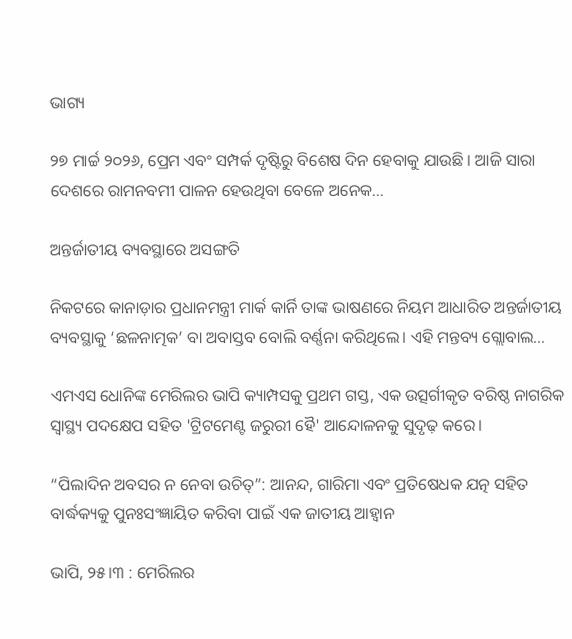ଭାଗ୍ୟ

୨୭ ମାର୍ଚ୍ଚ ୨୦୨୬, ପ୍ରେମ ଏବଂ ସମ୍ପର୍କ ଦୃଷ୍ଟିରୁ ବିଶେଷ ଦିନ ହେବାକୁ ଯାଉଛି । ଆଜି ସାରା ଦେଶରେ ରାମନବମୀ ପାଳନ ହେଉଥିବା ବେଳେ ଅନେକ…

ଅନ୍ତର୍ଜାତୀୟ ବ୍ୟବସ୍ଥାରେ ଅସଙ୍ଗତି

ନିକଟରେ କାନାଡ଼ାର ପ୍ରଧାନମନ୍ତ୍ରୀ ମାର୍କ କାର୍ନି ତାଙ୍କ ଭାଷଣରେ ନିୟମ ଆଧାରିତ ଅନ୍ତର୍ଜାତୀୟ ବ୍ୟବସ୍ଥାକୁ ‘ଛଳନାତ୍ମକ’ ବା ଅବାସ୍ତବ ବୋଲି ବର୍ଣ୍ଣନା କରିଥିଲେ। ଏହି ମନ୍ତବ୍ୟ ଗ୍ଲୋବାଲ…

ଏମଏସ ଧୋନିଙ୍କ ମେରିଲର ଭାପି କ୍ୟାମ୍ପସକୁ ପ୍ରଥମ ଗସ୍ତ, ଏକ ଉତ୍ସର୍ଗୀକୃତ ବରିଷ୍ଠ ନାଗରିକ ସ୍ୱାସ୍ଥ୍ୟ ପଦକ୍ଷେପ ସହିତ 'ଟ୍ରିଟମେଣ୍ଟ ଜରୁରୀ ହୈ' ଆନ୍ଦୋଳନକୁ ସୁଦୃଢ଼ କରେ।

“ପିଲାଦିନ ଅବସର ନ ନେବା ଉଚିତ୍”: ଆନନ୍ଦ, ଗାରିମା ଏବଂ ପ୍ରତିଷେଧକ ଯତ୍ନ ସହିତ ବାର୍ଦ୍ଧକ୍ୟକୁ ପୁନଃସଂଜ୍ଞାୟିତ କରିବା ପାଇଁ ଏକ ଜାତୀୟ ଆହ୍ୱାନ

ଭାପି, ୨୫।୩ : ମେରିଲର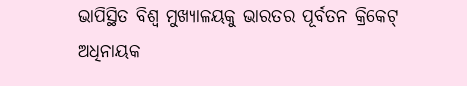ଭାପିସ୍ଥିତ ବିଶ୍ୱ ମୁଖ୍ୟାଳୟକୁ ଭାରତର ପୂର୍ବତନ କ୍ରିକେଟ୍ ଅଧିନାୟକ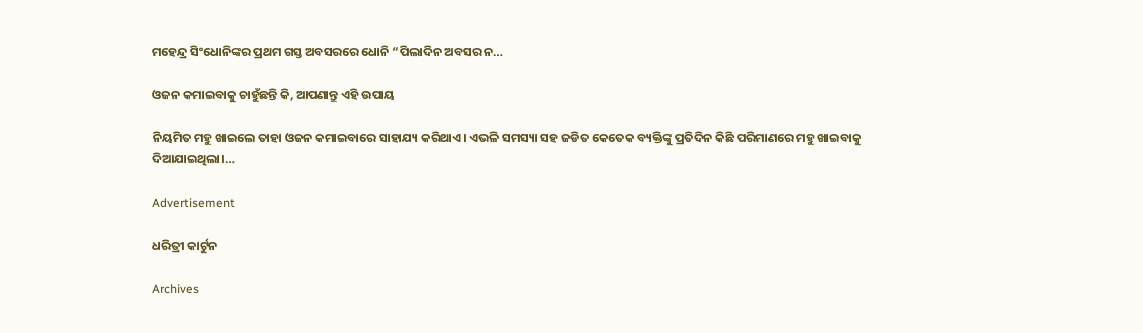ମହେନ୍ଦ୍ର ସିଂଧୋନିଙ୍କର ପ୍ରଥମ ଗସ୍ତ ଅବସରରେ ଧୋନି “ପିଲାଦିନ ଅବସର ନ…

ଓଜନ କମାଇବାକୁ ଚାହୁଁଛନ୍ତି କି, ଆପଣାନ୍ତୁ ଏହି ଉପାୟ

ନିୟମିତ ମହୁ ଖାଇଲେ ତାହା ଓଜନ କମାଇବାରେ ସାହାଯ୍ୟ କରିଥାଏ। ଏଭଳି ସମସ୍ୟା ସହ ଜଡିତ କେତେକ ବ୍ୟକ୍ତିଙ୍କୁ ପ୍ରତିଦିନ କିଛି ପରିମାଣରେ ମହୁ ଖାଇବାକୁ ଦିଆଯାଇଥିଲା।…

Advertisement

ଧରିତ୍ରୀ କାର୍ଟୁନ

Archives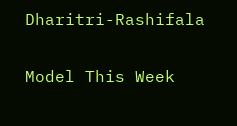Dharitri-Rashifala

Model This Week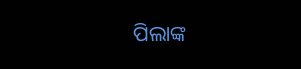ପିଲାଙ୍କ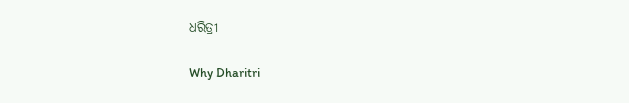ଧରିତ୍ରୀ

Why Dharitri